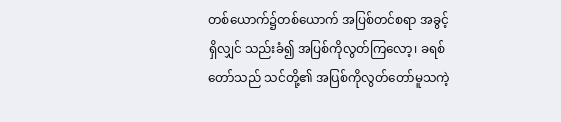တစ်ယောက်၌တစ်ယောက် အပြစ်တင်စရာ အခွင့်ရှိလျှင် သည်းခံ၍ အပြစ်ကိုလွတ်ကြလော့၊ ခရစ်တော်သည် သင်တို့၏ အပြစ်ကိုလွတ်တော်မူသကဲ့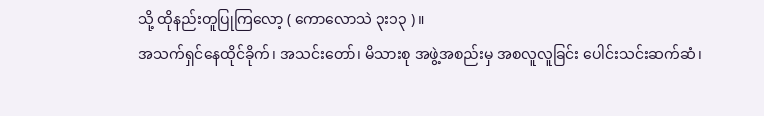သို့ ထိုနည်းတူပြုကြလော့ ( ကောလောသဲ ၃း၁၃ )။
အသက်ရှင်နေထိုင်ခိုက်၊ အသင်းတော်၊ မိသားစု အဖွဲ့အစည်းမှ အစလူလူခြင်း ပေါင်းသင်းဆက်ဆံ၊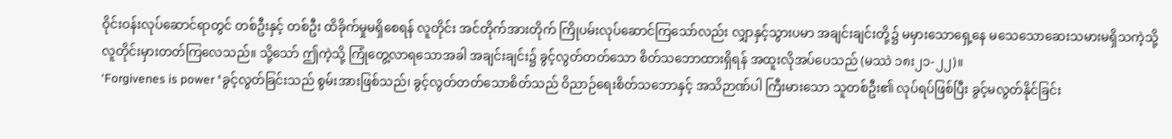ဝိုင်းဝန်းလုပ်ဆောင်ရာတွင် တစ်ဦးနှင့် တစ်ဦး ထိခိုက်မှုမရှိစေရန် လူတိုင်း အင်တိုက်အားတိုက် ကြိုပမ်းလုပ်ဆောင်ကြသော်လည်း လျှာနှင့်သွားပမာ အချင်းချင်းတို့၌ မမှားသောရှေ့နေ မသေသောဆေးသမားမရှိသကဲ့သို့ လူတိုင်းမှားတတ်ကြလေသည်။ သို့သော် ဤကဲ့သို့ ကြုံတွေ့လာရသောအခါ အချင်းချင်း၌ ခွင့်လွတ်တတ်သော စိတ်သဘောထားရှိရန် အထူးလိုအပ်ပေသည် (မဿဲ ၁၈း၂၁-၂၂)။
‘Forgivenes is power ‘ခွင့်လွတ်ခြင်းသည် စွမ်းအားဖြစ်သည်၊ ခွင့်လွတ်တတ်သောစိတ်သည် ဝိညာဉ်ရေးစိတ်သဘောနှင့် အသိဉာဏ်ပါ ကြီးမားသော သူတစ်ဦး၏ လုပ်ရပ်ဖြစ်ပြီး ခွင့်မလွတ်နိုင်ခြင်း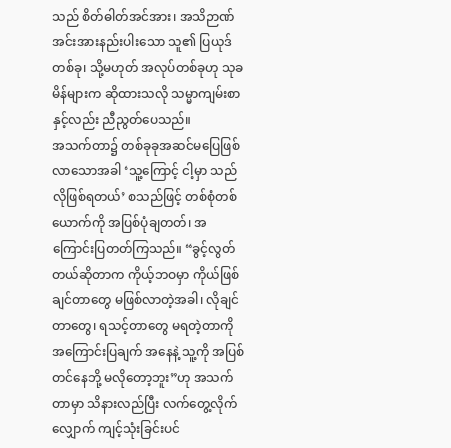သည် စိတ်ဓါတ်အင်အား၊ အသိဉာဏ်အင်းအားနည်းပါးသော သူ၏ ပြယုဒ်တစ်ခု၊ သို့မဟုတ် အလုပ်တစ်ခုဟု သုခမိန်များက ဆိုထားသလို သမ္မာကျမ်းစာနှင့်လည်း ညီညွတ်ပေသည်။
အသက်တာ၌ တစ်ခုခုအဆင်မပြေဖြစ်လာသောအခါ ‘သူ့ကြောင့် ငါ့မှာ သည်လိုဖြစ်ရတယ်’ စသည်ဖြင့် တစ်စုံတစ်ယောက်ကို အပြစ်ပုံချတတ်၊ အကြောင်းပြတတ်ကြသည်။ “ခွင့်လွတ်တယ်ဆိုတာက ကိုယ့်ဘဝမှာ ကိုယ်ဖြစ်ချင်တာတွေ မဖြစ်လာတဲ့အခါ၊ လိုချင်တာတွေ၊ ရသင့်တာတွေ မရတဲ့တာကို အကြောင်းပြချက် အနေနဲ့ သူ့ကို အပြစ်တင်နေဘို့ မလိုတော့ဘူး”ဟု အသက်တာမှာ သိနားလည်ပြီး လက်တွေ့လိုက်လျှောက် ကျင့်သုံးခြင်းပင်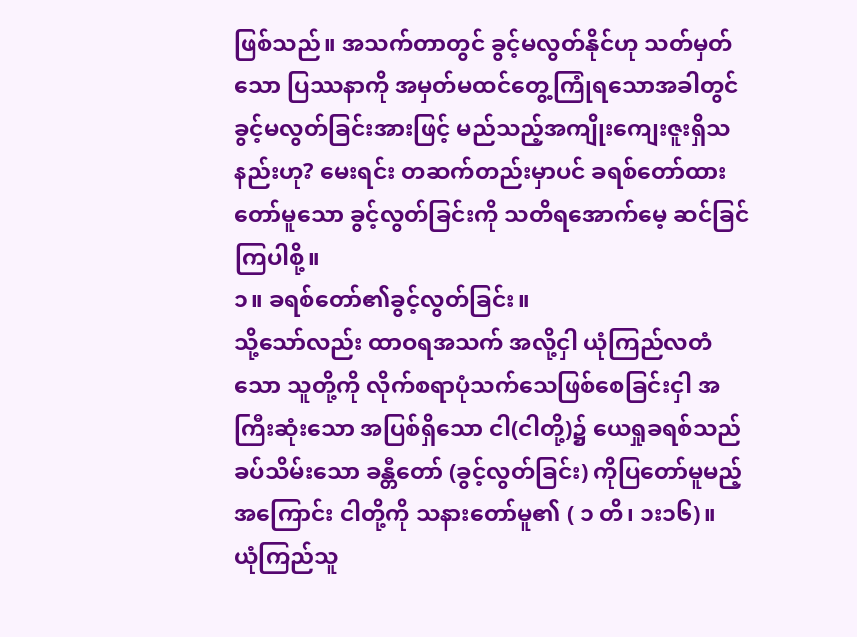ဖြစ်သည်။ အသက်တာတွင် ခွင့်မလွတ်နိုင်ဟု သတ်မှတ်သော ပြဿနာကို အမှတ်မထင်တွေ့ကြုံရသောအခါတွင် ခွင့်မလွတ်ခြင်းအားဖြင့် မည်သည့်အကျိုးကျေးဇူးရှိသနည်းဟု? မေးရင်း တဆက်တည်းမှာပင် ခရစ်တော်ထားတော်မူသော ခွင့်လွတ်ခြင်းကို သတိရအောက်မေ့ ဆင်ခြင်ကြပါစို့။
၁။ ခရစ်တော်၏ခွင့်လွတ်ခြင်း။
သို့သော်လည်း ထာဝရအသက် အလို့ငှါ ယုံကြည်လတံသော သူတို့ကို လိုက်စရာပုံသက်သေဖြစ်စေခြင်းငှါ အကြီးဆုံးသော အပြစ်ရှိသော ငါ(ငါတို့)၌ ယေရှုခရစ်သည် ခပ်သိမ်းသော ခန္တီတော် (ခွင့်လွတ်ခြင်း) ကိုပြတော်မူမည့်အကြောင်း ငါတို့ကို သနားတော်မူ၏ ( ၁ တိ၊ ၁း၁၆)။
ယုံကြည်သူ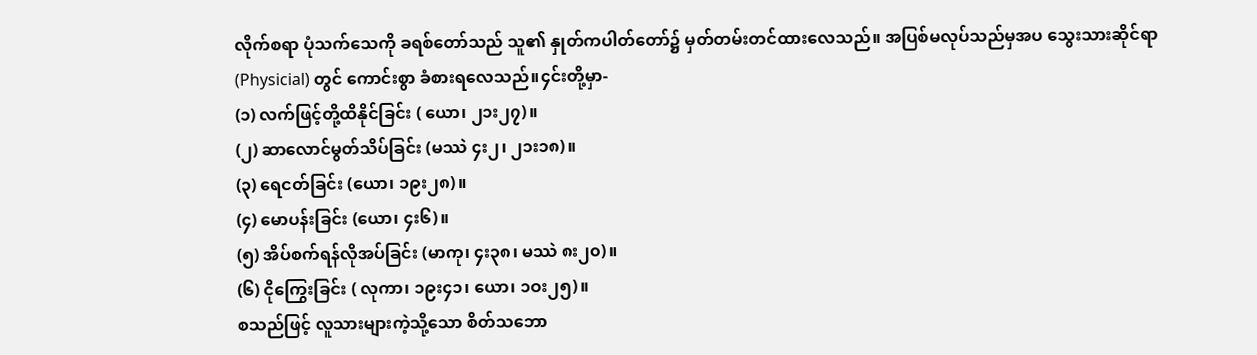လိုက်စရာ ပုံသက်သေကို ခရစ်တော်သည် သူ၏ နှုတ်ကပါတ်တော်၌ မှတ်တမ်းတင်ထားလေသည်။ အပြစ်မလုပ်သည်မှအပ သွေးသားဆိုင်ရာ (Physicial) တွင် ကောင်းစွာ ခံစားရလေသည်။၄င်းတို့မှာ-
(၁) လက်ဖြင့်တို့ထိနိုင်ခြင်း ( ယော၊ ၂၁း၂၇)။
(၂) ဆာလောင်မွတ်သိပ်ခြင်း (မဿဲ ၄း၂၊ ၂၁း၁၈)။
(၃) ရေငတ်ခြင်း (ယော၊ ၁၉း၂၈)။
(၄) မောပန်းခြင်း (ယော၊ ၄း၆)။
(၅) အိပ်စက်ရန်လိုအပ်ခြင်း (မာကု၊ ၄း၃၈၊ မဿဲ ၈း၂၀)။
(၆) ငိုကြွေးခြင်း ( လုကာ၊ ၁၉း၄၁၊ ယော၊ ၁ဝး၂၅)။
စသည်ဖြင့် လူသားများကဲ့သို့သော စိတ်သဘော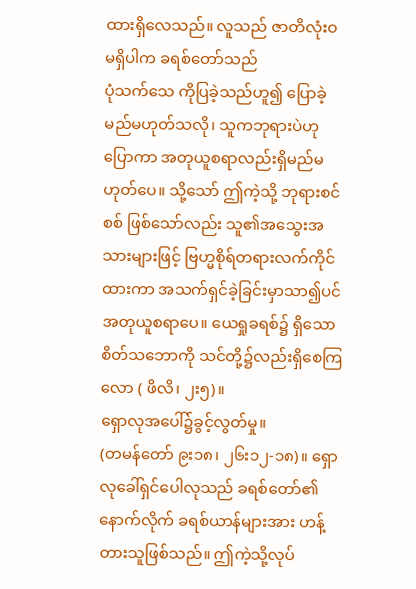ထားရှိလေသည်။ လူသည် ဇာတိလုံးဝ မရှိပါက ခရစ်တော်သည်
ပုံသက်သေ ကိုပြခဲ့သည်ဟူ၍ ပြောခဲ့မည်မဟုတ်သလို၊ သူကဘုရားပဲဟု ပြောကာ အတုယူစရာလည်းရှိမည်မဟုတ်ပေ။ သို့သော် ဤကဲ့သို့ ဘုရားစင်စစ် ဖြစ်သော်လည်း သူ၏အသွေးအသားများဖြင့် ဗြဟ္မစိုရ်တရားလက်ကိုင်ထားကာ အသက်ရှင်ခဲ့ခြင်းမှာသာ၍ပင် အတုယူစရာပေ။ ယေရှုခရစ်၌ ရှိသော စိတ်သဘောကို သင်တို့၌လည်းရှိစေကြလော ( ဖိလိ၊ ၂း၅)။
ရှောလုအပေါ်၌ခွင့်လွတ်မှု။
(တမန်တော် ၉း၁၈၊ ၂၆း၁၂-၁၈)။ ရှောလုခေါ်ရှင်ပေါလုသည် ခရစ်တော်၏ နောက်လိုက် ခရစ်ယာန်များအား ဟန့်တားသူဖြစ်သည်။ ဤကဲ့သို့လုပ်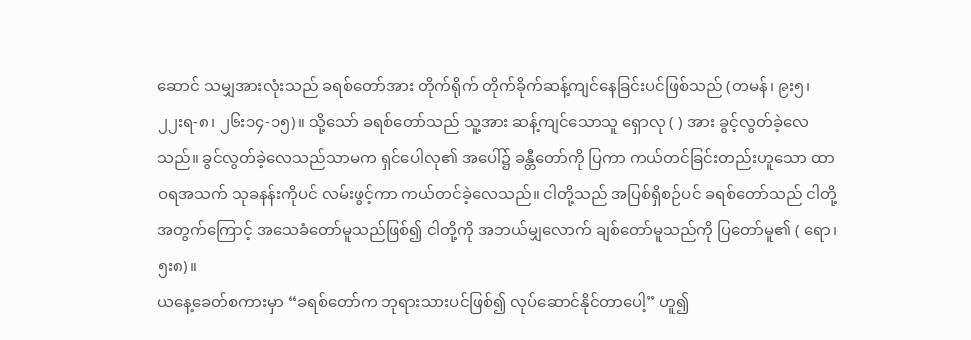ဆောင် သမျှအားလုံးသည် ခရစ်တော်အား တိုက်ရိုက် တိုက်ခိုက်ဆန့်ကျင်နေခြင်းပင်ဖြစ်သည် (တမန်၊ ၉း၅၊ ၂၂းရ-၈၊ ၂၆း၁၄-၁၅)။ သို့သော် ခရစ်တော်သည် သူ့အား ဆန့်ကျင်သောသူ ရှောလု ( ) အား ခွင့်လွတ်ခဲ့လေသည်။ ခွင်လွတ်ခဲ့လေသည်သာမက ရှင်ပေါလု၏ အပေါ်၌ ခန္တီတော်ကို ပြကာ ကယ်တင်ခြင်းတည်းဟူသော ထာဝရအသက် သုခနန်းကိုပင် လမ်းဖွင့်ကာ ကယ်တင်ခဲ့လေသည်။ ငါတို့သည် အပြစ်ရှိစဉ်ပင် ခရစ်တော်သည် ငါတို့အတွက်ကြောင့် အသေခံတော်မူသည်ဖြစ်၍ ငါတို့ကို အဘယ်မျှလောက် ချစ်တော်မူသည်ကို ပြတော်မူ၏ ( ရော၊ ၅း၈)။
ယနေ့ခေတ်စကားမှာ “ခရစ်တော်က ဘုရားသားပင်ဖြစ်၍ လုပ်ဆောင်နိုင်တာပေါ့” ဟူ၍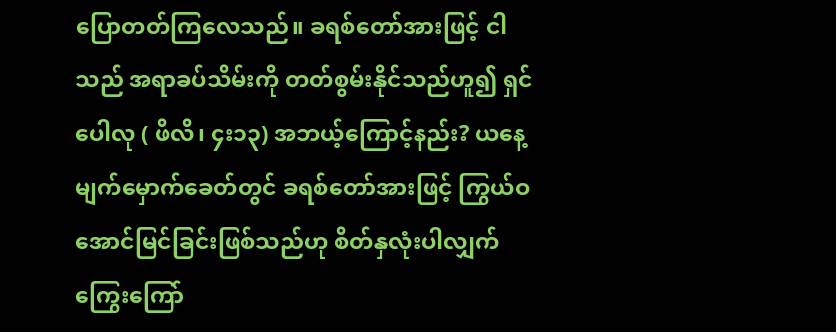ပြောတတ်ကြလေသည်။ ခရစ်တော်အားဖြင့် ငါသည် အရာခပ်သိမ်းကို တတ်စွမ်းနိုင်သည်ဟူ၍ ရှင်ပေါလု ( ဖိလိ၊ ၄း၁၃) အဘယ့်ကြောင့်နည်း? ယနေ့မျက်မှောက်ခေတ်တွင် ခရစ်တော်အားဖြင့် ကြွယ်ဝအောင်မြင်ခြင်းဖြစ်သည်ဟု စိတ်နှလုံးပါလျှက် ကြွေးကြော်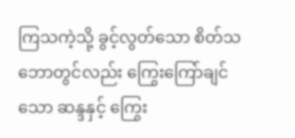ကြသကဲ့သို့ ခွင့်လွတ်သော စိတ်သဘောတွင်လည်း ကြွေးကြော်ချင်သော ဆန္ဒနှင့် ကြွေး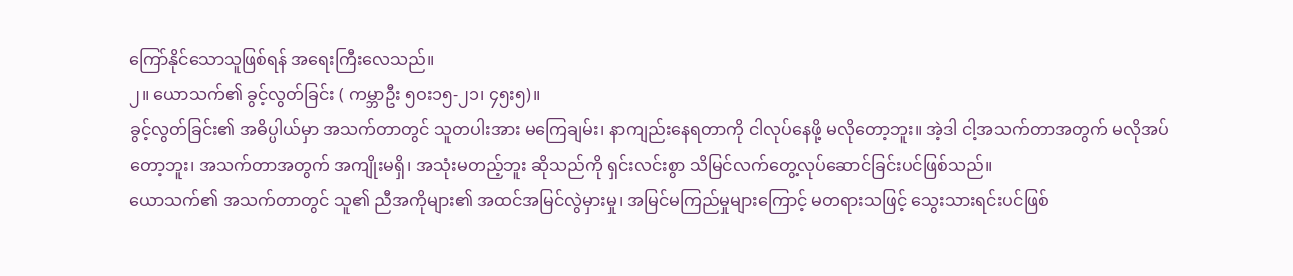ကြော်နိုင်သောသူဖြစ်ရန် အရေးကြီးလေသည်။
၂။ ယောသက်၏ ခွင့်လွတ်ခြင်း ( ကမ္ဘာဦး ၅ဝး၁၅-၂၁၊ ၄၅း၅)။
ခွင့်လွတ်ခြင်း၏ အဓိပ္ပါယ်မှာ အသက်တာတွင် သူတပါးအား မကြေချမ်း၊ နာကျည်းနေရတာကို ငါလုပ်နေဖို့ မလိုတော့ဘူး။ အဲ့ဒါ ငါ့အသက်တာအတွက် မလိုအပ်တော့ဘူး၊ အသက်တာအတွက် အကျိုးမရှိ၊ အသုံးမတည့်ဘူး ဆိုသည်ကို ရှင်းလင်းစွာ သိမြင်လက်တွေ့လုပ်ဆောင်ခြင်းပင်ဖြစ်သည်။
ယောသက်၏ အသက်တာတွင် သူ၏ ညီအကိုများ၏ အထင်အမြင်လွဲမှားမှု၊ အမြင်မကြည်မှုများကြောင့် မတရားသဖြင့် သွေးသားရင်းပင်ဖြစ်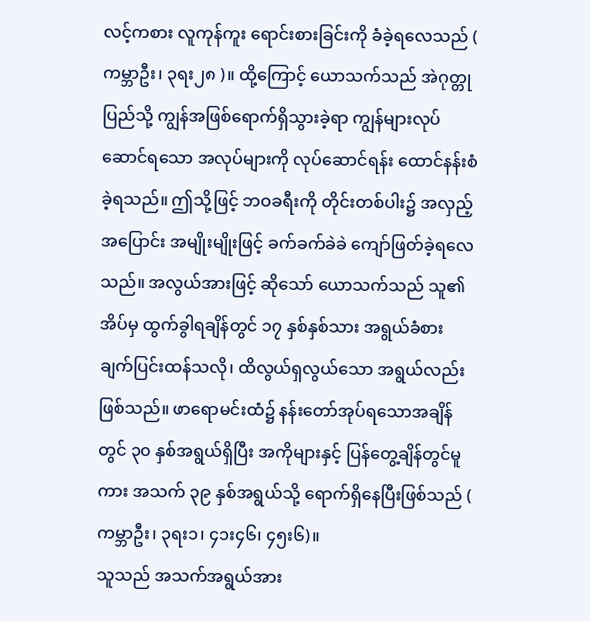လင့်ကစား လူကုန်ကူး ရောင်းစားခြင်းကို ခံခဲ့ရလေသည် ( ကမ္ဘာဦး၊ ၃ရး၂၈ )။ ထို့ကြောင့် ယောသက်သည် အဲဂုတ္တုပြည်သို့ ကျွန်အဖြစ်ရောက်ရှိသွားခဲ့ရာ ကျွန်များလုပ်ဆောင်ရသော အလုပ်များကို လုပ်ဆောင်ရန်း ထောင်နန်းစံခဲ့ရသည်။ ဤသို့ဖြင့် ဘဝခရီးကို တိုင်းတစ်ပါး၌ အလှည့်အပြောင်း အမျိုးမျိုးဖြင့် ခက်ခက်ခဲခဲ ကျော်ဖြတ်ခဲ့ရလေသည်။ အလွယ်အားဖြင့် ဆိုသော် ယောသက်သည် သူ၏အိပ်မှ ထွက်ခွါရချိန်တွင် ၁၇ နှစ်နှစ်သား အရွယ်ခံစားချက်ပြင်းထန်သလို၊ ထိလွယ်ရှလွယ်သော အရွယ်လည်းဖြစ်သည်။ ဖာရောမင်းထံ၌ နန်းတော်အုပ်ရသောအချိန်တွင် ၃၀ နှစ်အရွယ်ရှိပြီး အကိုများနှင့် ပြန်တွေ့ချိန်တွင်မူကား အသက် ၃၉ နှစ်အရွယ်သို့ ရောက်ရှိနေပြီးဖြစ်သည် ( ကမ္ဘာဦး၊ ၃ရး၁၊ ၄၁း၄၆၊ ၄၅း၆)။
သူသည် အသက်အရွယ်အား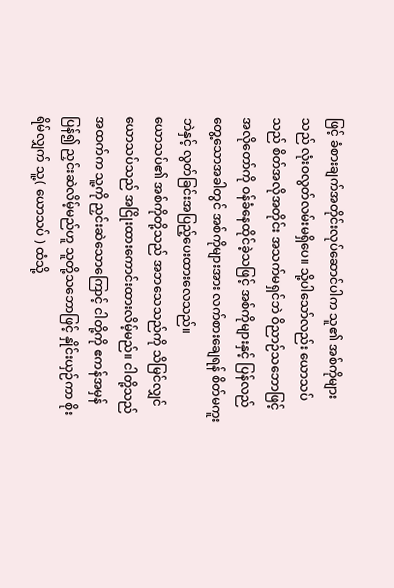ဖြင့် ခံစားချက်အတိုင်းလုပ်ဆောင်ပါက သူ၏ အစ်ကိုများသည် လုံးဝလွတ်လမ်းမရှိပေ။ သို့ပါသော်လည်း ယောသပ်သည် စိတ်အလိုအတိုင်း အသက်မရှင်ဘဲ ဝိညာဉ်သဘောဖြင့် အလိုတော်ကို ဝန်ခံနေထိုင်ခဲ့သဖြင့် အစ်ကိုများနှင့် ပြန်လည်တွေ့သောအခါတွင် အစ်ကိုများအား လက်စားချေရန် စိတ်မကူးဘဲနှင့် လွတ်ခြင်းအပြည့်ပေးထားလေသည်။
ယောသပ်၏ အစ်ကိုတို့သည် အဘသေသည်ကို သိမြင်လျှင် ယောသပ်သည် အငြိုးထားကောင်းထားလိမ့်မည်။ ငါတို့သည် အထက်က သူ့ကို ညှင်းဆဲသောကြောင့် ငါတို့ကို ဧကန်အမှန်ပြန်၍ ညှင်းဆဲလိမ့်မည်ဟူ သူတို့သဘောဖြင့် နှိုင်းယှဉ်ကာ စိုးရိမ်လျှက် သူ့( ယောသပ် ) ထံသို့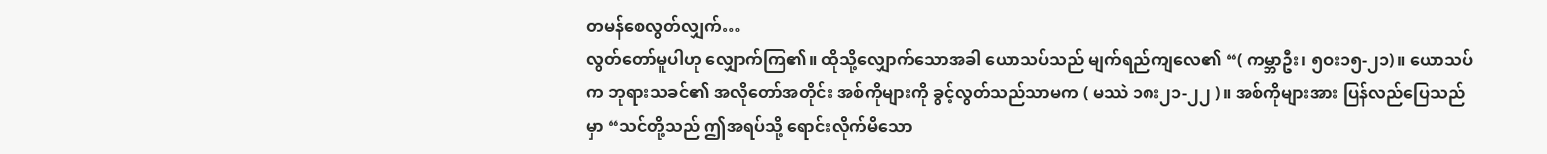တမန်စေလွတ်လျှက်…
လွတ်တော်မူပါဟု လျှောက်ကြ၏။ ထိုသို့လျှောက်သောအခါ ယောသပ်သည် မျက်ရည်ကျလေ၏ “( ကမ္ဘာဦး၊ ၅ဝး၁၅-၂၁)။ ယောသပ်က ဘုရားသခင်၏ အလိုတော်အတိုင်း အစ်ကိုများကို ခွင့်လွတ်သည်သာမက ( မဿဲ ၁၈း၂၁-၂၂ )။ အစ်ကိုများအား ပြန်လည်ပြေသည်မှာ “သင်တို့သည် ဤအရပ်သို့ ရောင်းလိုက်မိသော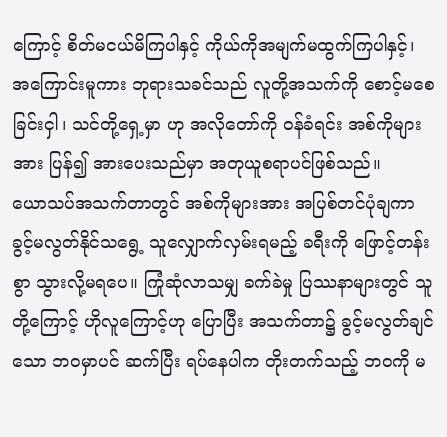ကြောင့် စိတ်မငယ်မိကြပါနှင့် ကိုယ်ကိုအမျက်မထွက်ကြပါနှင့်၊ အကြောင်းမူကား ဘုရားသခင်သည် လူတို့အသက်ကို စောင့်မစေခြင်းငှါ၊ သင်တို့ရှေ့မှာ ဟု အလိုတော်ကို ဝန်ခံရင်း အစ်ကိုများအား ပြန်၍ အားပေးသည်မှာ အတုယူစရာပင်ဖြစ်သည်။
ယောသပ်အသက်တာတွင် အစ်ကိုများအား အပြစ်တင်ပုံချကာ ခွင့်မလွတ်နိုင်သရွေ့ သူလျှောက်လှမ်းရမည့် ခရီးကို ဖြောင့်တန်းစွာ သွားလို့မရပေ။ ကြုံဆုံလာသမျှ ခက်ခဲမှု ပြဿနာများတွင် သူတို့ကြောင့် ဟိုလူကြောင့်ဟု ပြောပြီး အသက်တာ၌ ခွင့်မလွတ်ချင်သော ဘဝမှာပင် ဆက်ပြီး ရပ်နေပါက တိုးတက်သည့် ဘဝကို မ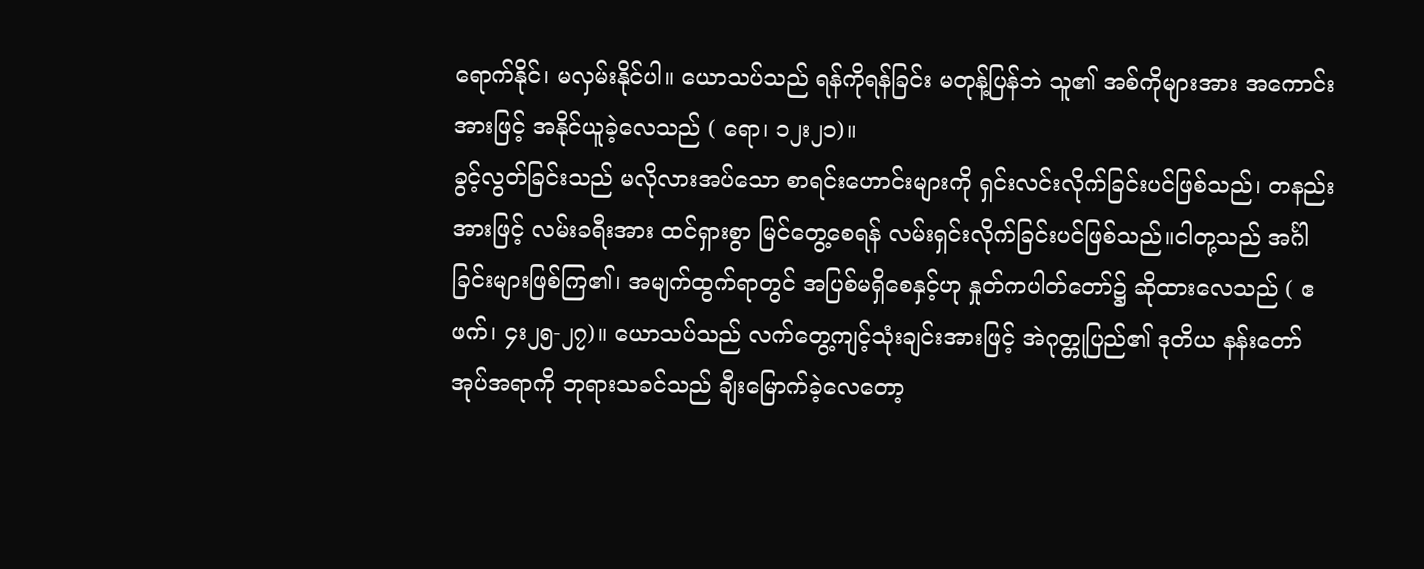ရောက်နိုင်၊ မလှမ်းနိုင်ပါ။ ယောသပ်သည် ရန်ကိုရန်ခြင်း မတုန့်ပြန်ဘဲ သူ၏ အစ်ကိုများအား အကောင်းအားဖြင့် အနိုင်ယူခဲ့လေသည် ( ရော၊ ၁၂း၂၁)။
ခွင့်လွတ်ခြင်းသည် မလိုလားအပ်သော စာရင်းဟောင်းများကို ရှင်းလင်းလိုက်ခြင်းပင်ဖြစ်သည်၊ တနည်းအားဖြင့် လမ်းခရီးအား ထင်ရှားစွာ မြင်တွေ့စေရန် လမ်းရှင်းလိုက်ခြင်းပင်ဖြစ်သည်။ငါတု့သည် အင်္ဂါခြင်းများဖြစ်ကြ၏၊ အမျက်ထွက်ရာတွင် အပြစ်မရှိစေနှင့်ဟု နှုတ်ကပါတ်တော်၌ ဆိုထားလေသည် ( ဧဖက်၊ ၄း၂၅-၂၇)။ ယောသပ်သည် လက်တွေ့ကျင့်သုံးချင်းအားဖြင့် အဲဂုတ္တုပြည်၏ ဒုတိယ နန်းတော်အုပ်အရာကို ဘုရားသခင်သည် ချီးမြောက်ခဲ့လေတော့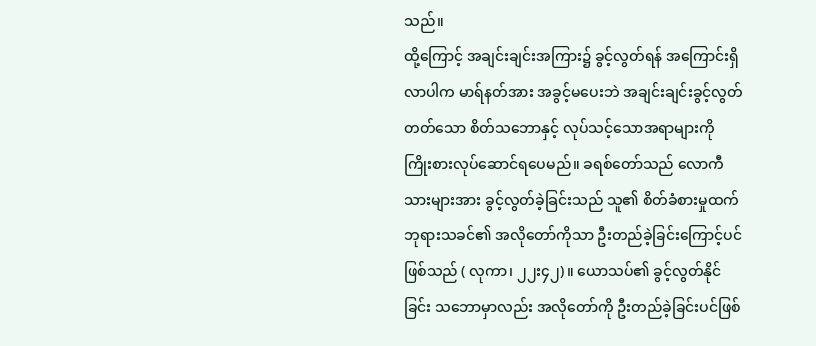သည်။
ထို့ကြောင့် အချင်းချင်းအကြား၌ ခွင့်လွတ်ရန် အကြောင်းရှိလာပါက မာရ်နတ်အား အခွင့်မပေးဘဲ အချင်းချင်းခွင့်လွတ်တတ်သော စိတ်သဘောနှင့် လုပ်သင့်သောအရာများကို ကြိုးစားလုပ်ဆောင်ရပေမည်။ ခရစ်တော်သည် လောကီသားများအား ခွင့်လွတ်ခဲ့ခြင်းသည် သူ၏ စိတ်ခံစားမှုထက် ဘုရားသခင်၏ အလိုတော်ကိုသာ ဦးတည်ခဲ့ခြင်းကြောင့်ပင်ဖြစ်သည် ( လုကာ၊ ၂၂း၄၂)။ ယောသပ်၏ ခွင့်လွတ်နိုင်ခြင်း သဘောမှာလည်း အလိုတော်ကို ဦးတည်ခဲ့ခြင်းပင်ဖြစ်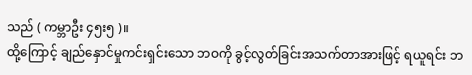သည် ( ကမ္ဘာဦး ၄၅း၅ )။
ထို့ကြောင့် ချည်နှောင်မှုကင်းရှင်းသော ဘဝကို ခွင့်လွတ်ခြင်းအသက်တာအားဖြင့် ရယူရင်း ဘ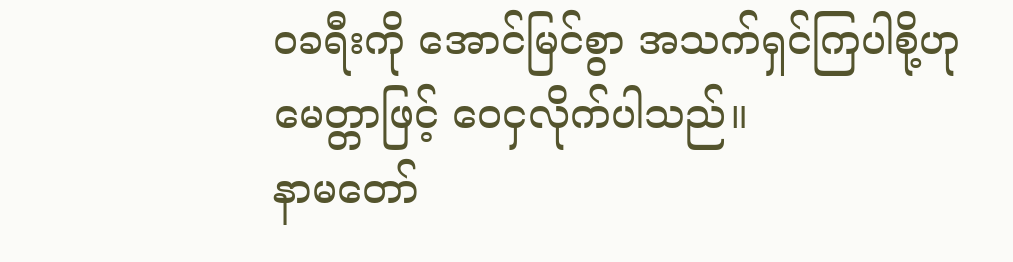ဝခရီးကို အောင်မြင်စွာ အသက်ရှင်ကြပါစို့ဟု မေတ္တာဖြင့် ဝေငှလိုက်ပါသည်။
နာမတော်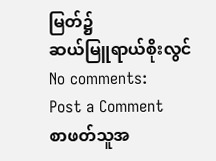မြတ်၌
ဆယ်မြူရာယ်စိုးလွင်
No comments:
Post a Comment
စာဖတ်သူအ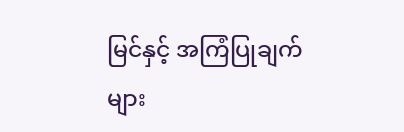မြင်နှင့် အကြံပြုချက်များ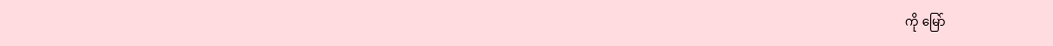ကို မြော်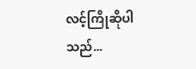လင့်ကြိုဆိုပါသည်...